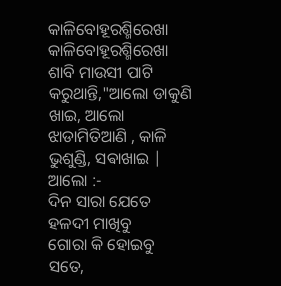କାଳିବୋହୂରଶ୍ମିରେଖା
କାଳିବୋହୂରଶ୍ମିରେଖା
ଶାବି ମାଉସୀ ପାଟି କରୁଥାନ୍ତି,"ଆଲୋ ଡାକୁଣି ଖାଇ, ଆଲୋ ଝାଡାମିତିଆଣି , କାଳି ଭୁଶୁଣ୍ଡି, ସଵାଖାଇ | ଆଲୋ :-
ଦିନ ସାରା ଯେତେ ହଳଦୀ ମାଖିବୁ
ଗୋରା କି ହୋଇବୁ ସତେ,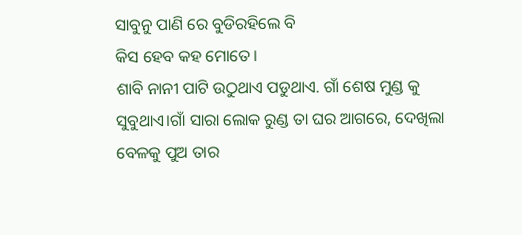ସାବୁନୁ ପାଣି ରେ ବୁଡିରହିଲେ ବି
କିସ ହେବ କହ ମୋତେ।
ଶାବି ନାନୀ ପାଟି ଉଠୁଥାଏ ପଡୁଥାଏ. ଗାଁ ଶେଷ ମୁଣ୍ଡ କୁ ସୁବୁଥାଏ।ଗାଁ ସାରା ଲୋକ ରୁଣ୍ଡ ତା ଘର ଆଗରେ, ଦେଖିଲା ବେଳକୁ ପୁଅ ତାର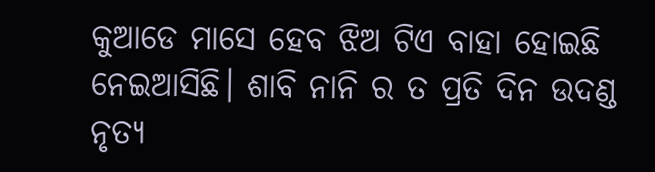କୁଆଡେ ମାସେ ହେବ ଝିଅ ଟିଏ ବାହା ହୋଇଛି ନେଇଆସିଛି। ଶାବି ନାନି ର ତ ପ୍ରତି ଦିନ ଉଦଣ୍ଡ ନୃତ୍ୟ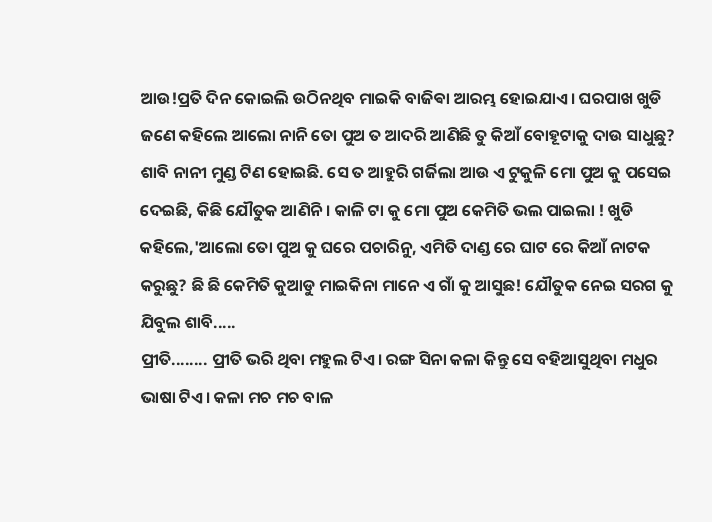ଆଉ!ପ୍ରତି ଦିନ କୋଇଲି ଉଠିନଥିବ ମାଇକି ବାଜିଵା ଆରମ୍ଭ ହୋଇଯାଏ। ଘରପାଖ ଖୁଡି ଜଣେ କହିଲେ ଆଲୋ ନାନି ତୋ ପୁଅ ତ ଆଦରି ଆଣିଛି ତୁ କିଆଁ ବୋହୂଟାକୁ ଦାଉ ସାଧୁଛୁ? ଶାବି ନାନୀ ମୁଣ୍ଡ ଟିଣ ହୋଇଛି. ସେ ତ ଆହୁରି ଗର୍ଜିଲା ଆଉ ଏ ଟୁକୁଳି ମୋ ପୁଅ କୁ ପସେଇ ଦେଇଛି, କିଛି ଯୌତୁକ ଆଣିନି। କାଳି ଟା କୁ ମୋ ପୁଅ କେମିତି ଭଲ ପାଇଲା ! ଖୁଡି କହିଲେ,'ଆଲୋ ତୋ ପୁଅ କୁ ଘରେ ପଚାରିନୁ, ଏମିତି ଦାଣ୍ଡ ରେ ଘାଟ ରେ କିଆଁ ନାଟକ କରୁଛୁ? ଛି ଛି କେମିତି କୁଆଡୁ ମାଇକିନା ମାନେ ଏ ଗାଁ କୁ ଆସୁଛ! ଯୌତୁକ ନେଇ ସରଗ କୁ ଯିବୁଲ ଶାବି.....
ପ୍ରୀତି........ ପ୍ରୀତି ଭରି ଥିବା ମହୁଲ ଟିଏ। ରଙ୍ଗ ସିନା କଳା କିନ୍ତୁ ସେ ବହିଆସୁଥିବା ମଧୁର ଭାଷା ଟିଏ। କଳା ମଚ ମଚ ବାଳ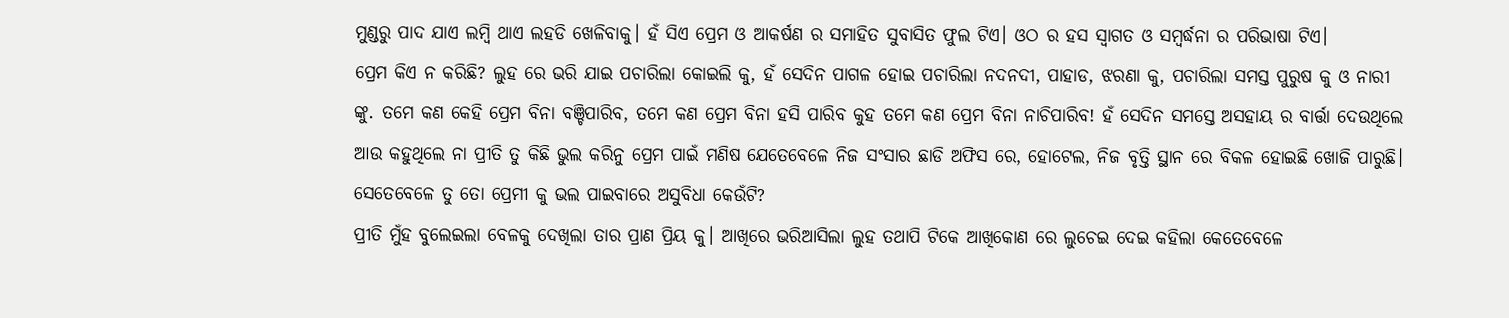ମୁଣ୍ଡରୁ ପାଦ ଯାଏ ଲମ୍ବି ଥାଏ ଲହଡି ଖେଳିବାକୁ। ହଁ ସିଏ ପ୍ରେମ ଓ ଆକର୍ଷଣ ର ସମାହିତ ସୁବାସିତ ଫୁଲ ଟିଏ। ଓଠ ର ହସ ସ୍ୱାଗତ ଓ ସମ୍ବର୍ଦ୍ଧନା ର ପରିଭାଷା ଟିଏ।
ପ୍ରେମ କିଏ ନ କରିଛି? ଲୁହ ରେ ଭରି ଯାଇ ପଚାରିଲା କୋଇଲି କୁ, ହଁ ସେଦିନ ପାଗଳ ହୋଇ ପଚାରିଲା ନଦନଦୀ, ପାହାଡ, ଝରଣା କୁ, ପଚାରିଲା ସମସ୍ତ ପୁରୁଷ କୁ ଓ ନାରୀ ଙ୍କୁ. ତମେ କଣ କେହି ପ୍ରେମ ବିନା ବଞ୍ଚିପାରିବ, ତମେ କଣ ପ୍ରେମ ବିନା ହସି ପାରିବ କୁହ ତମେ କଣ ପ୍ରେମ ବିନା ନାଚିପାରିବ! ହଁ ସେଦିନ ସମସ୍ତେ ଅସହାୟ ର ବାର୍ତ୍ତା ଦେଉଥିଲେ ଆଉ କହୁଥିଲେ ନା ପ୍ରୀତି ତୁ କିଛି ଭୁଲ କରିନୁ ପ୍ରେମ ପାଇଁ ମଣିଷ ଯେତେବେଳେ ନିଜ ସଂସାର ଛାଡି ଅଫିସ ରେ, ହୋଟେଲ, ନିଜ ବୃତ୍ତି ସ୍ଥାନ ରେ ବିକଳ ହୋଇଛି ଖୋଜି ପାରୁଛି।
ସେତେବେଳେ ତୁ ତୋ ପ୍ରେମୀ କୁ ଭଲ ପାଇବାରେ ଅସୁବିଧା କେଉଁଟି?
ପ୍ରୀତି ମୁଁହ ବୁଲେଇଲା ବେଳକୁ ଦେଖିଲା ତାର ପ୍ରାଣ ପ୍ରିୟ କୁ। ଆଖିରେ ଭରିଆସିଲା ଲୁହ ତଥାପି ଟିକେ ଆଖିକୋଣ ରେ ଲୁଚେଇ ଦେଇ କହିଲା କେତେବେଳେ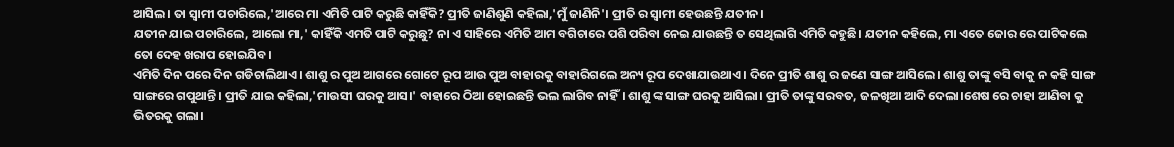ଆସିଲ। ତା ସ୍ୱାମୀ ପଚାରିଲେ,'ଆରେ ମା ଏମିତି ପାଟି କରୁଛି କାହିଁକି? ପ୍ରୀତି ଜାଣିଶୁଣି କହିଲା,'ମୁଁ ଜାଣିନି'। ପ୍ରୀତି ର ସ୍ୱାମୀ ହେଉଛନ୍ତି ଯତୀନ।
ଯତୀନ ଯାଇ ପଚାରିଲେ, ଆଲୋ ମା,' କାହିଁକି ଏମତି ପାଟି କରୁଛୁ? ନା ଏ ସାହିରେ ଏମିତି ଆମ ବଗିଚାରେ ପଶି ପରିବା ନେଇ ଯାଉଛନ୍ତି ତ ସେଥିଲାଗି ଏମିତି କହୁଛି। ଯତୀନ କହିଲେ, ମା ଏତେ ଜୋର ରେ ପାଟିକଲେ ତୋ ଦେହ ଖରାପ ହୋଇଯିବ।
ଏମିତି ଦିନ ପରେ ଦିନ ଗଡିଚାଲିଥାଏ। ଶାଶୁ ର ପୁଅ ଆଗରେ ଗୋଟେ ରୂପ ଆଉ ପୁଅ ବାହାରକୁ ବାହାରିଗଲେ ଅନ୍ୟ ରୂପ ଦେଖାଯାଉଥାଏ। ଦିନେ ପ୍ରୀତି ଶାଶୁ ର ଜଣେ ସାଙ୍ଗ ଆସିଲେ। ଶାଶୁ ତାଙ୍କୁ ବସି ବାକୁ ନ କହି ସାଙ୍ଗ ସାଙ୍ଗରେ ଗପୁଥାନ୍ତି। ପ୍ରୀତି ଯାଇ କହିଲା,'ମାଉସୀ ଘରକୁ ଆସ।' ବାହାରେ ଠିଆ ହୋଇଛନ୍ତି ଭଲ ଲାଗିବ ନାହିଁ। ଶାଶୁ ଙ୍କ ସାଙ୍ଗ ଘରକୁ ଆସିଲା। ପ୍ରୀତି ତାଙ୍କୁ ସରବତ, ଜଳଖିଆ ଆଦି ଦେଲା।ଶେଷ ରେ ଚାହା ଆଣିବା କୁ ଭିତରକୁ ଗଲା।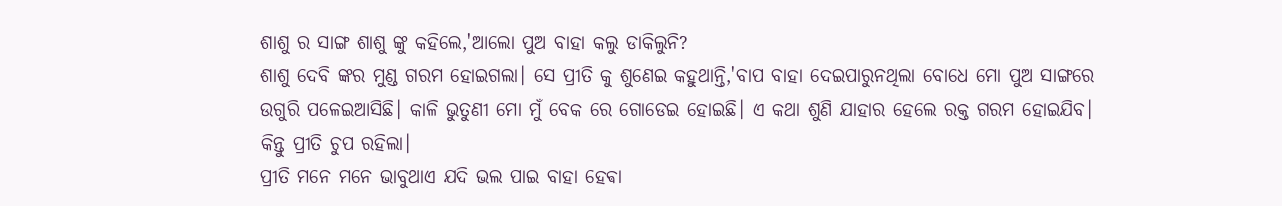ଶାଶୁ ର ସାଙ୍ଗ ଶାଶୁ ଙ୍କୁ କହିଲେ,'ଆଲୋ ପୁଅ ବାହା କଲୁ ଡାକିଲୁନି?
ଶାଶୁ ଦେବି ଙ୍କର ମୁଣ୍ଡ ଗରମ ହୋଇଗଲା। ସେ ପ୍ରୀତି କୁ ଶୁଣେଇ କହୁଥାନ୍ତି,'ବାପ ବାହା ଦେଇପାରୁନଥିଲା ବୋଧେ ମୋ ପୁଅ ସାଙ୍ଗରେ ଉଗୁରି ପଳେଇଆସିଛି। କାଳି ଭୁତୁଣୀ ମୋ ମୁଁ ବେକ ରେ ଗୋଡେଇ ହୋଇଛି। ଏ କଥା ଶୁଣି ଯାହାର ହେଲେ ରକ୍ତ ଗରମ ହୋଇଯିବ। କିନ୍ତୁ ପ୍ରୀତି ଚୁପ ରହିଲା।
ପ୍ରୀତି ମନେ ମନେ ଭାବୁଥାଏ ଯଦି ଭଲ ପାଇ ବାହା ହେଵା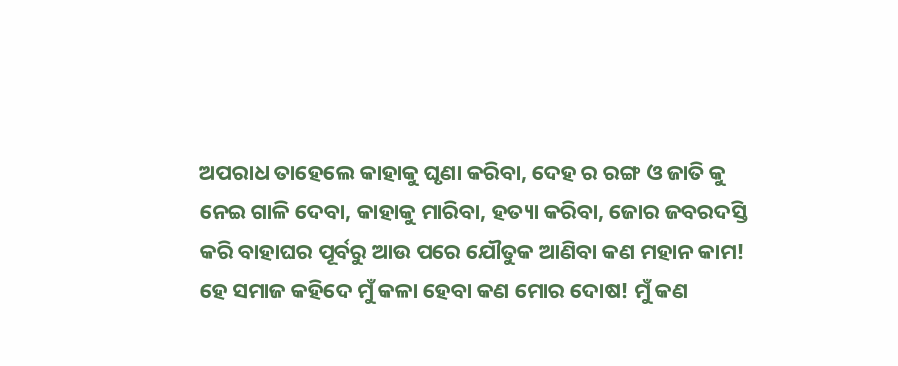ଅପରାଧ ତାହେଲେ କାହାକୁ ଘୃଣା କରିବା, ଦେହ ର ରଙ୍ଗ ଓ ଜାତି କୁ ନେଇ ଗାଳି ଦେବା, କାହାକୁ ମାରିବା, ହତ୍ୟା କରିବା, ଜୋର ଜବରଦସ୍ତି କରି ବାହାଘର ପୂର୍ବରୁ ଆଉ ପରେ ଯୌତୁକ ଆଣିବା କଣ ମହାନ କାମ!
ହେ ସମାଜ କହିଦେ ମୁଁ କଳା ହେବା କଣ ମୋର ଦୋଷ! ମୁଁ କଣ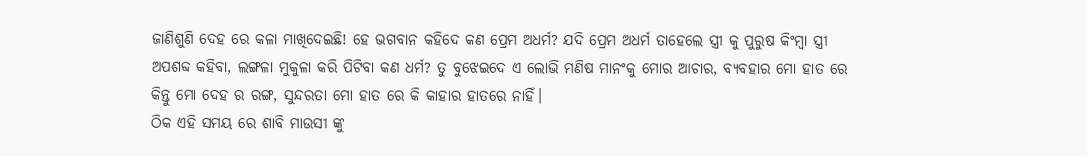ଜାଣିଶୁଣି ଦେହ ରେ କଳା ମାଖିଦେଇଛି! ହେ ଭଗବାନ କହିଦେ କଣ ପ୍ରେମ ଅଧର୍ମ? ଯଦି ପ୍ରେମ ଅଧର୍ମ ତାହେଲେ ସ୍ତ୍ରୀ କୁ ପୁରୁଷ କିଂମ୍ବା ସ୍ତ୍ରୀ ଅପଶବ୍ଦ କହିବା, ଲଙ୍ଗଳା ମୁକୁଳା କରି ପିଟିବା କଣ ଧର୍ମ? ତୁ ବୁଝେଇଦେ ଏ ଲୋଭି ମଣିଷ ମାନଂକୁ ମୋର ଆଚାର, ବ୍ୟବହାର ମୋ ହାତ ରେ କିନ୍ତୁ ମୋ ଦେହ ର ରଙ୍ଗ, ସୁନ୍ଦରତା ମୋ ହାତ ରେ କି କାହାର ହାତରେ ନାହିଁ।
ଠିକ ଏହି ସମୟ ରେ ଶାବି ମାଉସୀ ଙ୍କୁ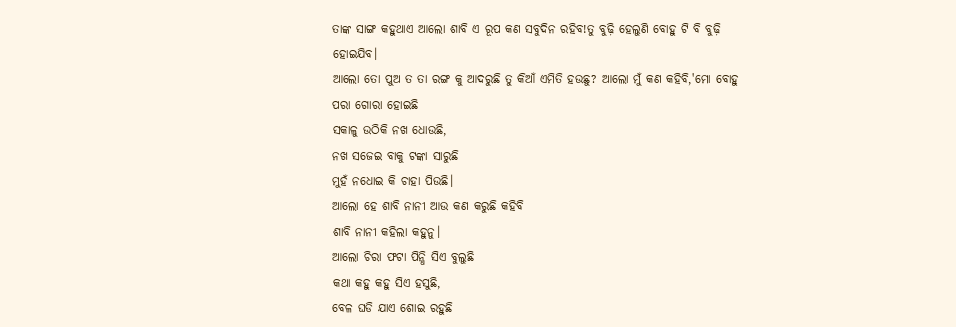ତାଙ୍କ ସାଙ୍ଗ କହୁଥାଏ ଆଲୋ ଶାବି ଏ ରୂପ କଣ ସବୁଦିନ ରହିବ!ତୁ ବୁଢ଼ି ହେଲୁଣି ବୋହୁ ଟି ବି ବୁଢ଼ି ହୋଇଯିବ।
ଆଲୋ ତୋ ପୁଅ ତ ତା ରଙ୍ଗ କୁ ଆଦରୁଛି ତୁ କିଆଁ ଏମିତି ହଉଛୁ? ଆଲୋ ମୁଁ କଣ କହିବି,'ମୋ ବୋହୁ ପରା ଗୋରା ହୋଇଛି
ସକାଳୁ ଉଠିକି ନଖ ଧୋଉଛି,
ନଖ ସଜେଇ ବାକୁ ଟଙ୍କା ସାରୁଛି
ମୁହଁ ନଧୋଇ କି ଚାହା ପିଉଛି।
ଆଲୋ ହେ ଶାବି ନାନୀ ଆଉ କଣ କରୁଛି କହିବି
ଶାବି ନାନୀ କହିଲା କହୁନୁ।
ଆଲୋ ଚିରା ଫଟା ପିନ୍ଧି ସିଏ ବୁଲୁଛି
କଥା କହୁ କହୁ ସିଏ ହସୁଛି,
ବେଳ ଘଡି ଯାଏ ଶୋଇ ରହୁଛି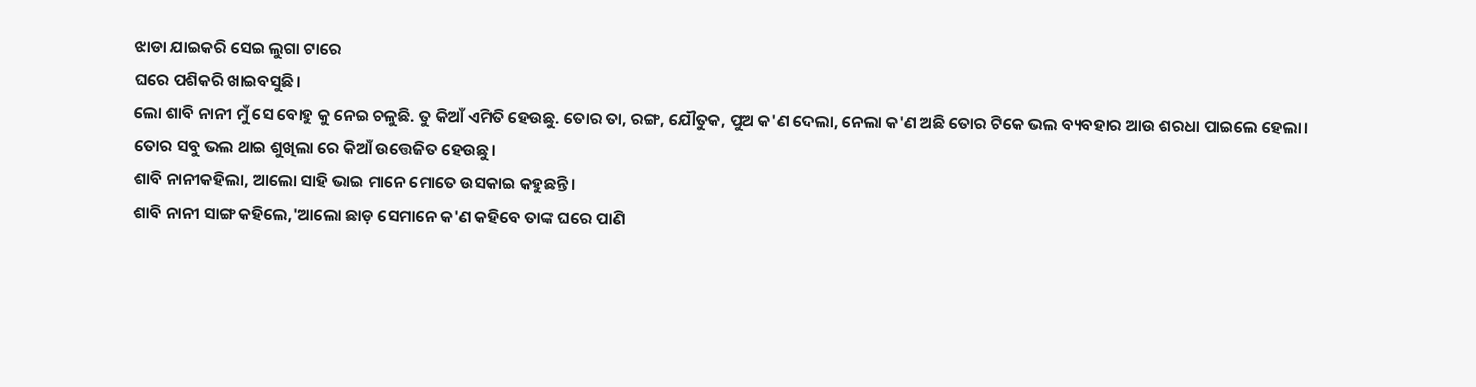ଝାଡା ଯାଇକରି ସେଇ ଲୁଗା ଟାରେ
ଘରେ ପଶିକରି ଖାଇବସୁଛି।
ଲୋ ଶାବି ନାନୀ ମୁଁ ସେ ବୋହୁ କୁ ନେଇ ଚଳୁଛି. ତୁ କିଆଁ ଏମିତି ହେଉଛୁ. ତୋର ତା, ରଙ୍ଗ, ଯୌତୁକ, ପୁଅ କ'ଣ ଦେଲା, ନେଲା କ'ଣ ଅଛି ତୋର ଟିକେ ଭଲ ବ୍ୟବହାର ଆଉ ଶରଧା ପାଇଲେ ହେଲା।
ତୋର ସବୁ ଭଲ ଥାଇ ଶୁଖିଲା ରେ କିଆଁ ଉତ୍ତେଜିତ ହେଉଛୁ।
ଶାବି ନାନୀକହିଲା, ଆଲୋ ସାହି ଭାଇ ମାନେ ମୋତେ ଉସକାଇ କହୁଛନ୍ତି।
ଶାବି ନାନୀ ସାଙ୍ଗ କହିଲେ,'ଆଲୋ ଛାଡ଼ ସେମାନେ କ'ଣ କହିବେ ତାଙ୍କ ଘରେ ପାଣି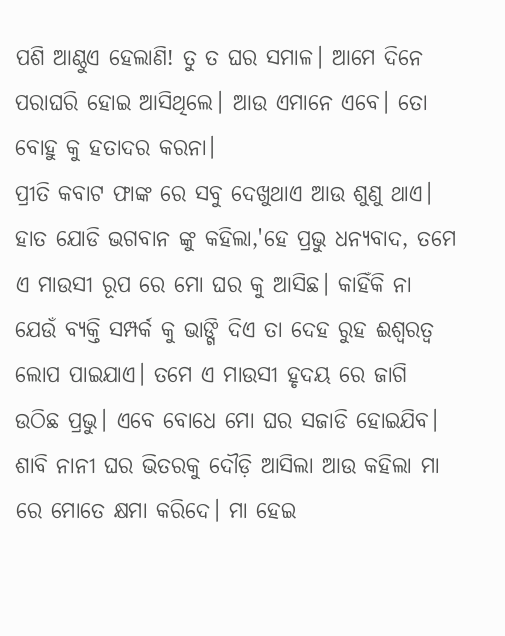ପଶି ଆଣ୍ଠୁଏ ହେଲାଣି! ତୁ ତ ଘର ସମାଳ। ଆମେ ଦିନେ ପରାଘରି ହୋଇ ଆସିଥିଲେ। ଆଉ ଏମାନେ ଏବେ। ତୋ ବୋହୁ କୁ ହତାଦର କରନା।
ପ୍ରୀତି କବାଟ ଫାଙ୍କ ରେ ସବୁ ଦେଖୁଥାଏ ଆଉ ଶୁଣୁ ଥାଏ।
ହାତ ଯୋଡି ଭଗବାନ ଙ୍କୁ କହିଲା,'ହେ ପ୍ରଭୁ ଧନ୍ୟବାଦ, ତମେ ଏ ମାଉସୀ ରୂପ ରେ ମୋ ଘର କୁ ଆସିଛ। କାହିଁକି ନା ଯେଉଁ ବ୍ୟକ୍ତି ସମ୍ପର୍କ କୁ ଭାଙ୍ଗି ଦିଏ ତା ଦେହ ରୁହ ଈଶ୍ଵରତ୍ୱ ଲୋପ ପାଇଯାଏ। ତମେ ଏ ମାଉସୀ ହୃଦୟ ରେ ଜାଗି ଉଠିଛ ପ୍ରଭୁ। ଏବେ ବୋଧେ ମୋ ଘର ସଜାଡି ହୋଇଯିବ।
ଶାବି ନାନୀ ଘର ଭିତରକୁ ଦୌଡ଼ି ଆସିଲା ଆଉ କହିଲା ମା ରେ ମୋତେ କ୍ଷମା କରିଦେ। ମା ହେଇ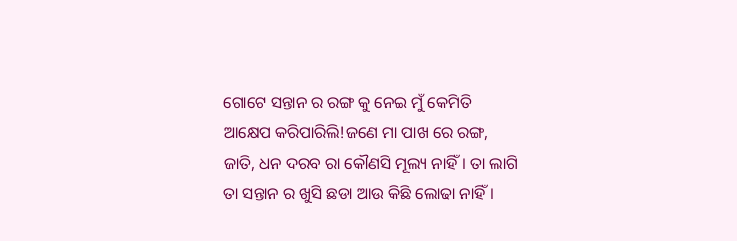ଗୋଟେ ସନ୍ତାନ ର ରଙ୍ଗ କୁ ନେଇ ମୁଁ କେମିତି ଆକ୍ଷେପ କରିପାରିଲି!ଜଣେ ମା ପାଖ ରେ ରଙ୍ଗ, ଜାତି, ଧନ ଦରବ ରା କୌଣସି ମୂଲ୍ୟ ନାହିଁ। ତା ଲାଗି ତା ସନ୍ତାନ ର ଖୁସି ଛଡା ଆଉ କିଛି ଲୋଢା ନାହିଁ।